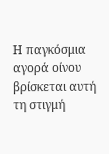Η παγκόσμια αγορά οίνου βρίσκεται αυτή τη στιγμή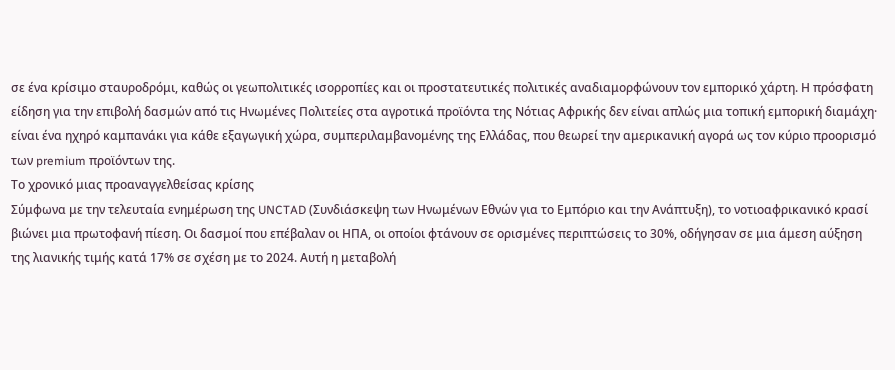σε ένα κρίσιμο σταυροδρόμι, καθώς οι γεωπολιτικές ισορροπίες και οι προστατευτικές πολιτικές αναδιαμορφώνουν τον εμπορικό χάρτη. Η πρόσφατη είδηση για την επιβολή δασμών από τις Ηνωμένες Πολιτείες στα αγροτικά προϊόντα της Νότιας Αφρικής δεν είναι απλώς μια τοπική εμπορική διαμάχη· είναι ένα ηχηρό καμπανάκι για κάθε εξαγωγική χώρα, συμπεριλαμβανομένης της Ελλάδας, που θεωρεί την αμερικανική αγορά ως τον κύριο προορισμό των premium προϊόντων της.
Το χρονικό μιας προαναγγελθείσας κρίσης
Σύμφωνα με την τελευταία ενημέρωση της UNCTAD (Συνδιάσκεψη των Ηνωμένων Εθνών για το Εμπόριο και την Ανάπτυξη), το νοτιοαφρικανικό κρασί βιώνει μια πρωτοφανή πίεση. Οι δασμοί που επέβαλαν οι ΗΠΑ, οι οποίοι φτάνουν σε ορισμένες περιπτώσεις το 30%, οδήγησαν σε μια άμεση αύξηση της λιανικής τιμής κατά 17% σε σχέση με το 2024. Αυτή η μεταβολή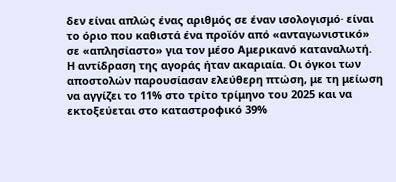δεν είναι απλώς ένας αριθμός σε έναν ισολογισμό· είναι το όριο που καθιστά ένα προϊόν από «ανταγωνιστικό» σε «απλησίαστο» για τον μέσο Αμερικανό καταναλωτή.
Η αντίδραση της αγοράς ήταν ακαριαία. Οι όγκοι των αποστολών παρουσίασαν ελεύθερη πτώση, με τη μείωση να αγγίζει το 11% στο τρίτο τρίμηνο του 2025 και να εκτοξεύεται στο καταστροφικό 39%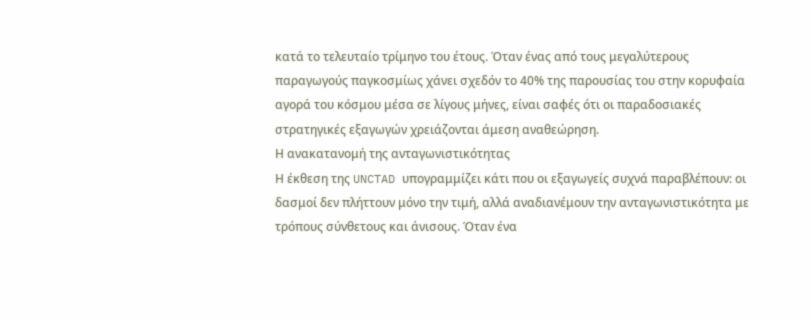κατά το τελευταίο τρίμηνο του έτους. Όταν ένας από τους μεγαλύτερους παραγωγούς παγκοσμίως χάνει σχεδόν το 40% της παρουσίας του στην κορυφαία αγορά του κόσμου μέσα σε λίγους μήνες, είναι σαφές ότι οι παραδοσιακές στρατηγικές εξαγωγών χρειάζονται άμεση αναθεώρηση.
Η ανακατανομή της ανταγωνιστικότητας
Η έκθεση της UNCTAD υπογραμμίζει κάτι που οι εξαγωγείς συχνά παραβλέπουν: οι δασμοί δεν πλήττουν μόνο την τιμή, αλλά αναδιανέμουν την ανταγωνιστικότητα με τρόπους σύνθετους και άνισους. Όταν ένα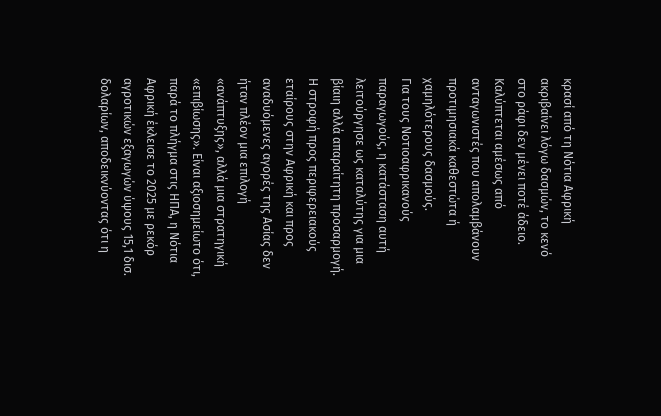κρασί από τη Νότια Αφρική ακριβαίνει λόγω δασμών, το κενό στο ράφι δεν μένει ποτέ άδειο. Καλύπτεται αμέσως από ανταγωνιστές που απολαμβάνουν προτιμησιακά καθεστώτα ή χαμηλότερους δασμούς.
Για τους Νοτιοαφρικανούς παραγωγούς, η κατάσταση αυτή λειτούργησε ως καταλύτης για μια βίαιη αλλά απαραίτητη προσαρμογή. Η στροφή προς περιφερειακούς εταίρους στην Αφρική και προς αναδυόμενες αγορές της Ασίας δεν ήταν πλέον μια επιλογή «ανάπτυξης», αλλά μια στρατηγική «επιβίωσης». Είναι αξιοσημείωτο ότι, παρά το πλήγμα στις ΗΠΑ, η Νότια Αφρική έκλεισε το 2025 με ρεκόρ αγροτικών εξαγωγών ύψους 15,1 δισ. δολαρίων, αποδεικνύοντας ότι η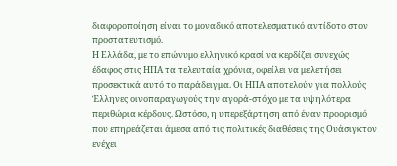διαφοροποίηση είναι το μοναδικό αποτελεσματικό αντίδοτο στον προστατευτισμό.
Η Ελλάδα, με το επώνυμο ελληνικό κρασί να κερδίζει συνεχώς έδαφος στις ΗΠΑ τα τελευταία χρόνια, οφείλει να μελετήσει προσεκτικά αυτό το παράδειγμα. Οι ΗΠΑ αποτελούν για πολλούς Έλληνες οινοπαραγωγούς την αγορά-στόχο με τα υψηλότερα περιθώρια κέρδους. Ωστόσο, η υπερεξάρτηση από έναν προορισμό που επηρεάζεται άμεσα από τις πολιτικές διαθέσεις της Ουάσιγκτον ενέχει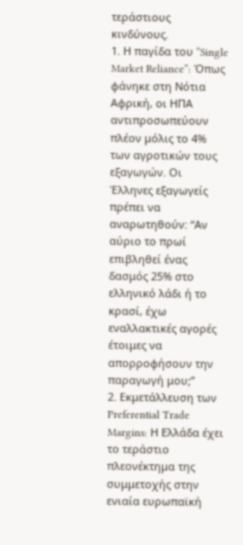τεράστιους κινδύνους.
1. Η παγίδα του “Single Market Reliance”: Όπως φάνηκε στη Νότια Αφρική, οι ΗΠΑ αντιπροσωπεύουν πλέον μόλις το 4% των αγροτικών τους εξαγωγών. Οι Έλληνες εξαγωγείς πρέπει να αναρωτηθούν: “Αν αύριο το πρωί επιβληθεί ένας δασμός 25% στο ελληνικό λάδι ή το κρασί, έχω εναλλακτικές αγορές έτοιμες να απορροφήσουν την παραγωγή μου;”
2. Εκμετάλλευση των Preferential Trade Margins: Η Ελλάδα έχει το τεράστιο πλεονέκτημα της συμμετοχής στην ενιαία ευρωπαϊκή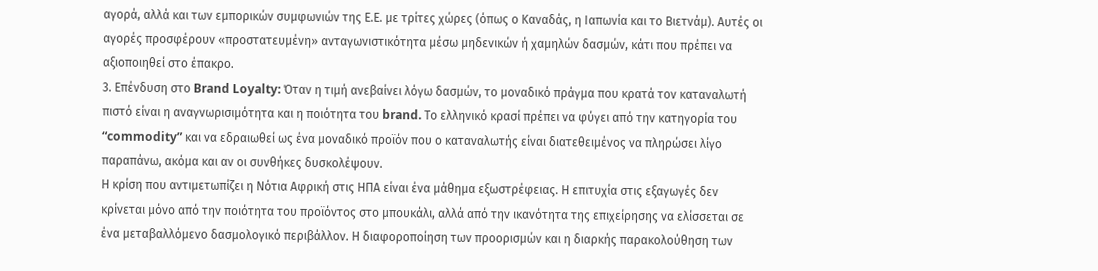αγορά, αλλά και των εμπορικών συμφωνιών της Ε.Ε. με τρίτες χώρες (όπως ο Καναδάς, η Ιαπωνία και το Βιετνάμ). Αυτές οι αγορές προσφέρουν «προστατευμένη» ανταγωνιστικότητα μέσω μηδενικών ή χαμηλών δασμών, κάτι που πρέπει να αξιοποιηθεί στο έπακρο.
3. Επένδυση στο Brand Loyalty: Όταν η τιμή ανεβαίνει λόγω δασμών, το μοναδικό πράγμα που κρατά τον καταναλωτή πιστό είναι η αναγνωρισιμότητα και η ποιότητα του brand. Το ελληνικό κρασί πρέπει να φύγει από την κατηγορία του “commodity” και να εδραιωθεί ως ένα μοναδικό προϊόν που ο καταναλωτής είναι διατεθειμένος να πληρώσει λίγο παραπάνω, ακόμα και αν οι συνθήκες δυσκολέψουν.
Η κρίση που αντιμετωπίζει η Νότια Αφρική στις ΗΠΑ είναι ένα μάθημα εξωστρέφειας. Η επιτυχία στις εξαγωγές δεν κρίνεται μόνο από την ποιότητα του προϊόντος στο μπουκάλι, αλλά από την ικανότητα της επιχείρησης να ελίσσεται σε ένα μεταβαλλόμενο δασμολογικό περιβάλλον. Η διαφοροποίηση των προορισμών και η διαρκής παρακολούθηση των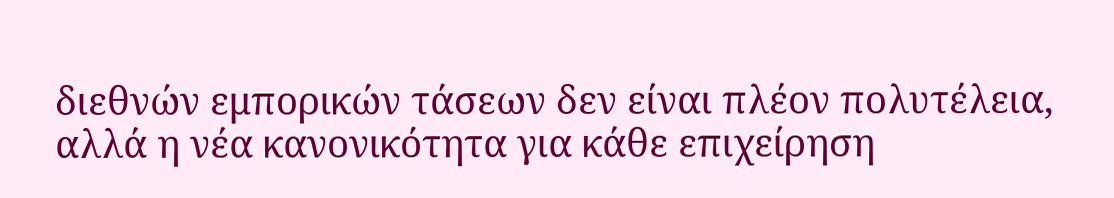διεθνών εμπορικών τάσεων δεν είναι πλέον πολυτέλεια, αλλά η νέα κανονικότητα για κάθε επιχείρηση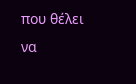που θέλει να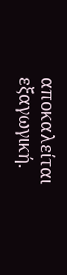αποκαλείται εξαγωγική.